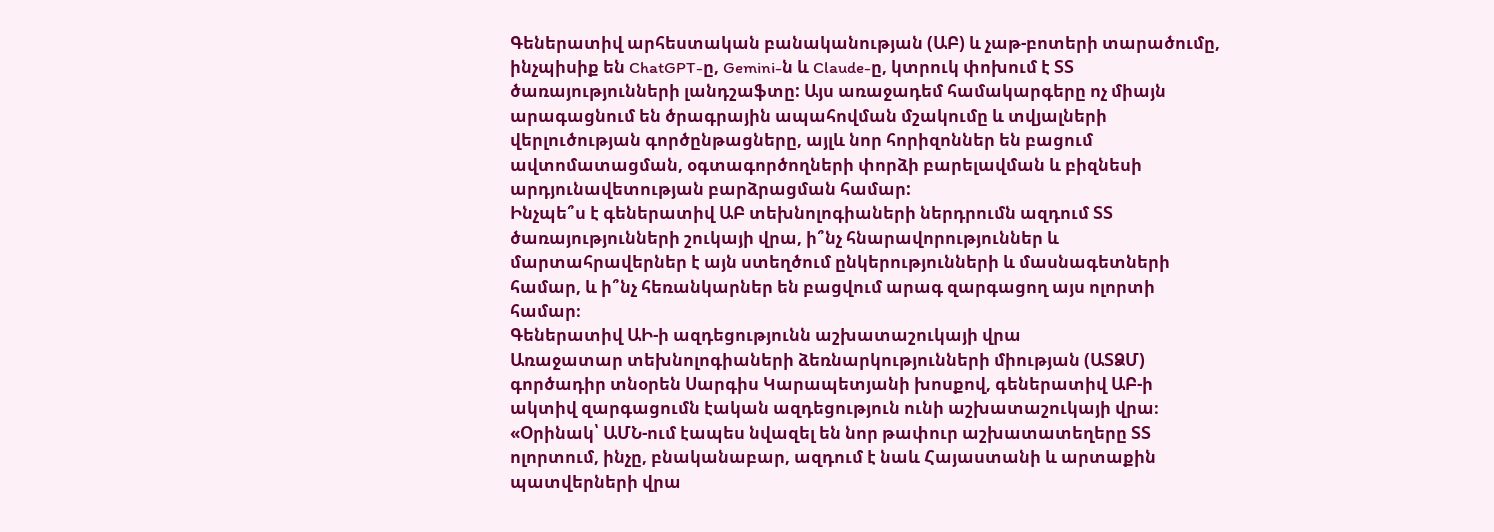Գեներատիվ արհեստական բանականության (ԱԲ) և չաթ-բոտերի տարածումը, ինչպիսիք են ChatGPT-ը, Gemini-ն և Claude-ը, կտրուկ փոխում է ՏՏ ծառայությունների լանդշաֆտը: Այս առաջադեմ համակարգերը ոչ միայն արագացնում են ծրագրային ապահովման մշակումը և տվյալների վերլուծության գործընթացները, այլև նոր հորիզոններ են բացում ավտոմատացման, օգտագործողների փորձի բարելավման և բիզնեսի արդյունավետության բարձրացման համար:
Ինչպե՞ս է գեներատիվ ԱԲ տեխնոլոգիաների ներդրումն ազդում ՏՏ ծառայությունների շուկայի վրա, ի՞նչ հնարավորություններ և մարտահրավերներ է այն ստեղծում ընկերությունների և մասնագետների համար, և ի՞նչ հեռանկարներ են բացվում արագ զարգացող այս ոլորտի համար։
Գեներատիվ ԱԻ-ի ազդեցությունն աշխատաշուկայի վրա
Առաջատար տեխնոլոգիաների ձեռնարկությունների միության (ԱՏՁՄ) գործադիր տնօրեն Սարգիս Կարապետյանի խոսքով, գեներատիվ ԱԲ-ի ակտիվ զարգացումն էական ազդեցություն ունի աշխատաշուկայի վրա։
«Օրինակ՝ ԱՄՆ-ում էապես նվազել են նոր թափուր աշխատատեղերը ՏՏ ոլորտում, ինչը, բնականաբար, ազդում է նաև Հայաստանի և արտաքին պատվերների վրա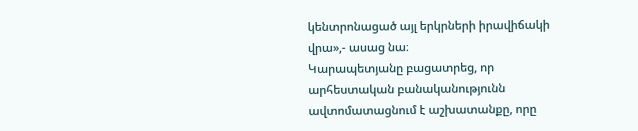կենտրոնացած այլ երկրների իրավիճակի վրա»,- ասաց նա։
Կարապետյանը բացատրեց, որ արհեստական բանականությունն ավտոմատացնում է աշխատանքը, որը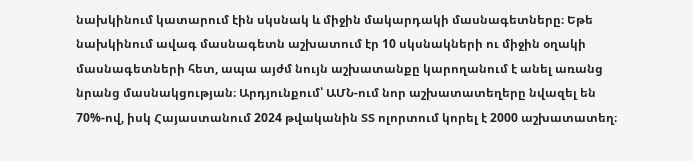նախկինում կատարում էին սկսնակ և միջին մակարդակի մասնագետները։ Եթե նախկինում ավագ մասնագետն աշխատում էր 10 սկսնակների ու միջին օղակի մասնագետների հետ, ապա այժմ նույն աշխատանքը կարողանում է անել առանց նրանց մասնակցության։ Արդյունքում՝ ԱՄՆ-ում նոր աշխատատեղերը նվազել են 70%-ով, իսկ Հայաստանում 2024 թվականին ՏՏ ոլորտում կորել է 2000 աշխատատեղ։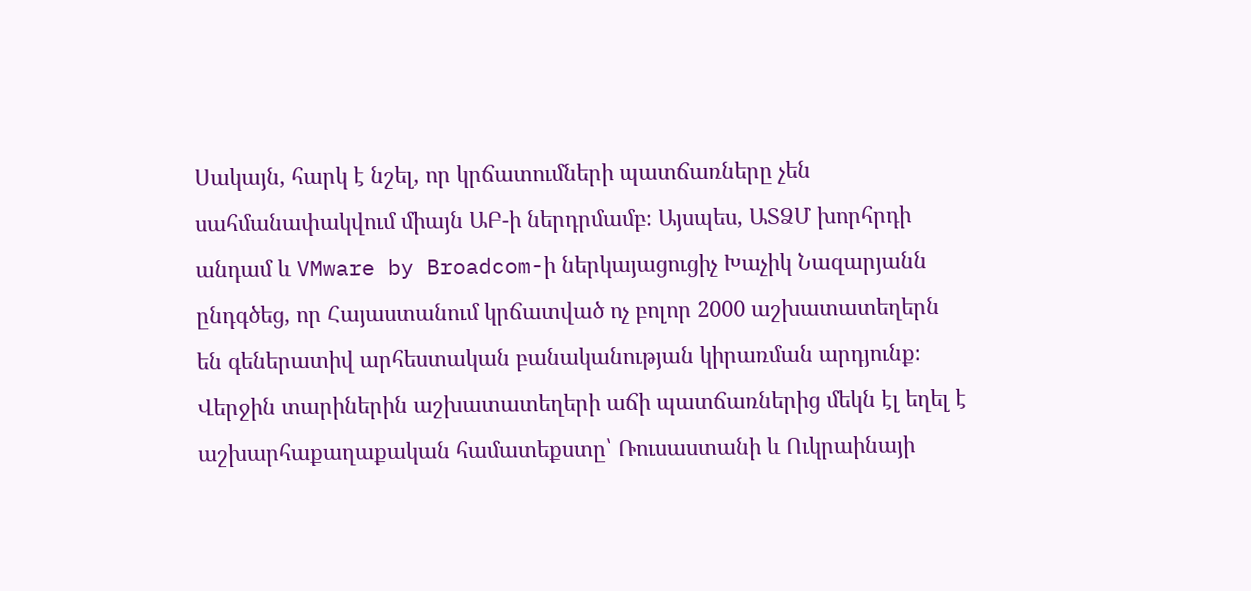Սակայն, հարկ է նշել, որ կրճատումների պատճառները չեն սահմանափակվում միայն ԱԲ-ի ներդրմամբ։ Այսպես, ԱՏՁՄ խորհրդի անդամ և VMware by Broadcom-ի ներկայացուցիչ Խաչիկ Նազարյանն ընդգծեց, որ Հայաստանում կրճատված ոչ բոլոր 2000 աշխատատեղերն են գեներատիվ արհեստական բանականության կիրառման արդյունք։ Վերջին տարիներին աշխատատեղերի աճի պատճառներից մեկն էլ եղել է աշխարհաքաղաքական համատեքստը՝ Ռուսաստանի և Ուկրաինայի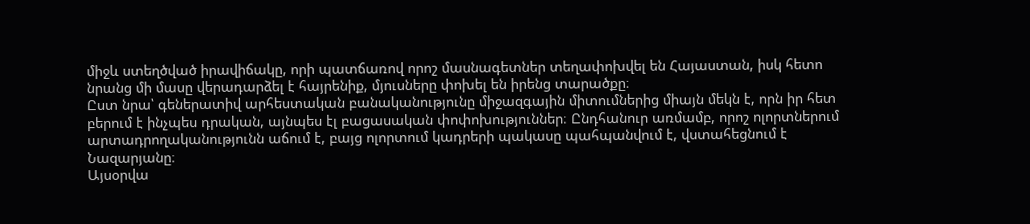միջև ստեղծված իրավիճակը, որի պատճառով որոշ մասնագետներ տեղափոխվել են Հայաստան, իսկ հետո նրանց մի մասը վերադարձել է հայրենիք, մյուսները փոխել են իրենց տարածքը։
Ըստ նրա՝ գեներատիվ արհեստական բանականությունը միջազգային միտումներից միայն մեկն է, որն իր հետ բերում է ինչպես դրական, այնպես էլ բացասական փոփոխություններ։ Ընդհանուր առմամբ, որոշ ոլորտներում արտադրողականությունն աճում է, բայց ոլորտում կադրերի պակասը պահպանվում է, վստահեցնում է Նազարյանը։
Այսօրվա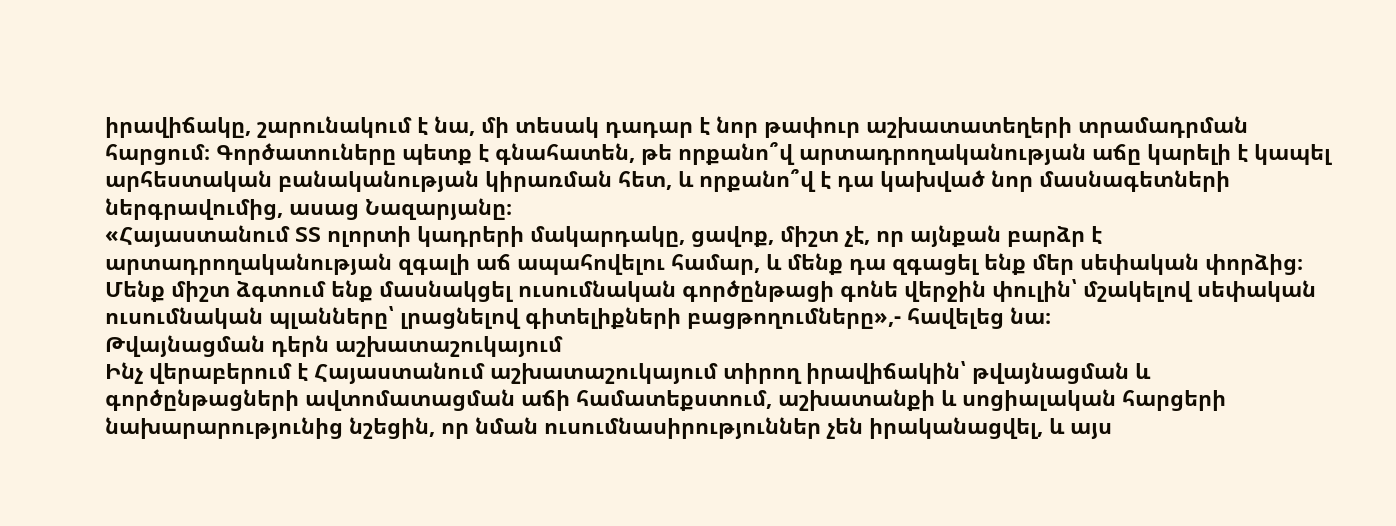իրավիճակը, շարունակում է նա, մի տեսակ դադար է նոր թափուր աշխատատեղերի տրամադրման հարցում։ Գործատուները պետք է գնահատեն, թե որքանո՞վ արտադրողականության աճը կարելի է կապել արհեստական բանականության կիրառման հետ, և որքանո՞վ է դա կախված նոր մասնագետների ներգրավումից, ասաց Նազարյանը։
«Հայաստանում ՏՏ ոլորտի կադրերի մակարդակը, ցավոք, միշտ չէ, որ այնքան բարձր է արտադրողականության զգալի աճ ապահովելու համար, և մենք դա զգացել ենք մեր սեփական փորձից։ Մենք միշտ ձգտում ենք մասնակցել ուսումնական գործընթացի գոնե վերջին փուլին՝ մշակելով սեփական ուսումնական պլանները՝ լրացնելով գիտելիքների բացթողումները»,- հավելեց նա։
Թվայնացման դերն աշխատաշուկայում
Ինչ վերաբերում է Հայաստանում աշխատաշուկայում տիրող իրավիճակին՝ թվայնացման և գործընթացների ավտոմատացման աճի համատեքստում, աշխատանքի և սոցիալական հարցերի նախարարությունից նշեցին, որ նման ուսումնասիրություններ չեն իրականացվել, և այս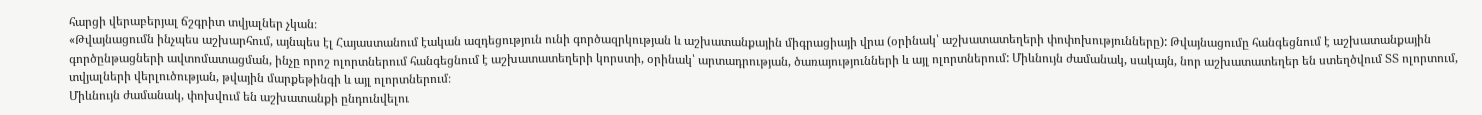հարցի վերաբերյալ ճշգրիտ տվյալներ չկան։
«Թվայնացումն ինչպես աշխարհում, այնպես էլ Հայաստանում էական ազդեցություն ունի գործազրկության և աշխատանքային միգրացիայի վրա (օրինակ՝ աշխատատեղերի փոփոխությունները): Թվայնացումը հանգեցնում է աշխատանքային գործընթացների ավտոմատացման, ինչը որոշ ոլորտներում հանգեցնում է աշխատատեղերի կորստի, օրինակ՝ արտադրության, ծառայությունների և այլ ոլորտներում: Միևնույն ժամանակ, սակայն, նոր աշխատատեղեր են ստեղծվում ՏՏ ոլորտում, տվյալների վերլուծության, թվային մարքեթինգի և այլ ոլորտներում։
Միևնույն ժամանակ, փոխվում են աշխատանքի ընդունվելու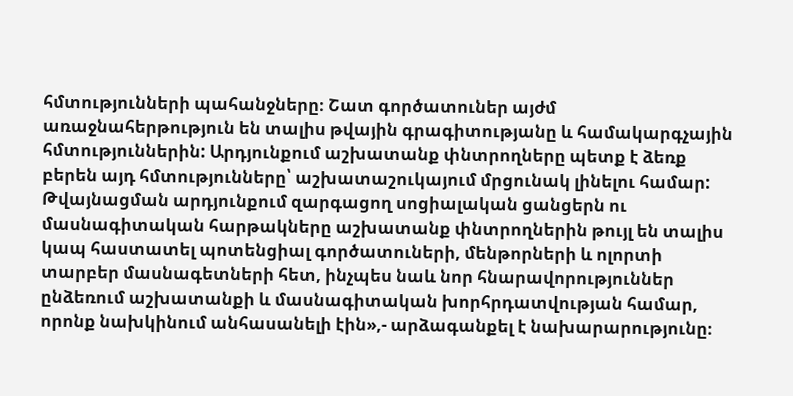հմտությունների պահանջները։ Շատ գործատուներ այժմ առաջնահերթություն են տալիս թվային գրագիտությանը և համակարգչային հմտություններին: Արդյունքում աշխատանք փնտրողները պետք է ձեռք բերեն այդ հմտությունները՝ աշխատաշուկայում մրցունակ լինելու համար:
Թվայնացման արդյունքում զարգացող սոցիալական ցանցերն ու մասնագիտական հարթակները աշխատանք փնտրողներին թույլ են տալիս կապ հաստատել պոտենցիալ գործատուների, մենթորների և ոլորտի տարբեր մասնագետների հետ, ինչպես նաև նոր հնարավորություններ ընձեռում աշխատանքի և մասնագիտական խորհրդատվության համար, որոնք նախկինում անհասանելի էին»,- արձագանքել է նախարարությունը։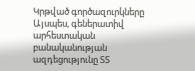Կրթված գործազուրկները
Այսպես, գեներատիվ արհեստական բանականության ազդեցությունը ՏՏ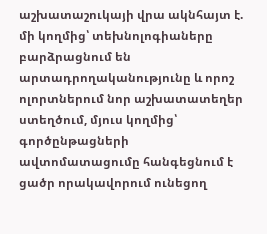աշխատաշուկայի վրա ակնհայտ է. մի կողմից՝ տեխնոլոգիաները բարձրացնում են արտադրողականությունը և որոշ ոլորտներում նոր աշխատատեղեր ստեղծում, մյուս կողմից՝ գործընթացների ավտոմատացումը հանգեցնում է ցածր որակավորում ունեցող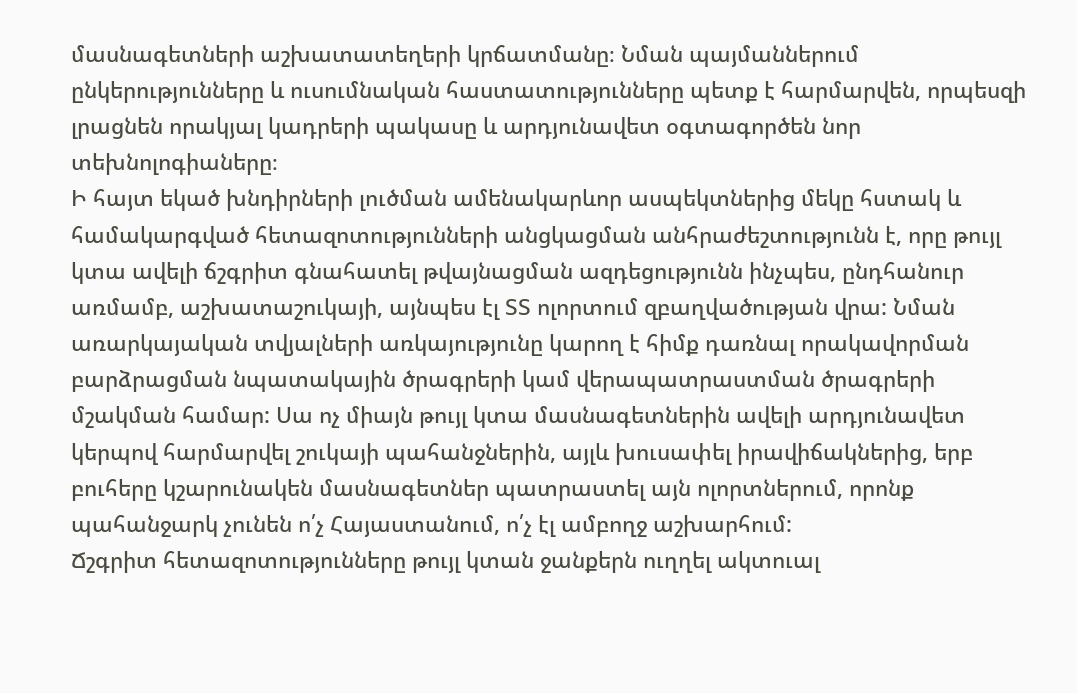մասնագետների աշխատատեղերի կրճատմանը։ Նման պայմաններում ընկերությունները և ուսումնական հաստատությունները պետք է հարմարվեն, որպեսզի լրացնեն որակյալ կադրերի պակասը և արդյունավետ օգտագործեն նոր տեխնոլոգիաները։
Ի հայտ եկած խնդիրների լուծման ամենակարևոր ասպեկտներից մեկը հստակ և համակարգված հետազոտությունների անցկացման անհրաժեշտությունն է, որը թույլ կտա ավելի ճշգրիտ գնահատել թվայնացման ազդեցությունն ինչպես, ընդհանուր առմամբ, աշխատաշուկայի, այնպես էլ ՏՏ ոլորտում զբաղվածության վրա: Նման առարկայական տվյալների առկայությունը կարող է հիմք դառնալ որակավորման բարձրացման նպատակային ծրագրերի կամ վերապատրաստման ծրագրերի մշակման համար: Սա ոչ միայն թույլ կտա մասնագետներին ավելի արդյունավետ կերպով հարմարվել շուկայի պահանջներին, այլև խուսափել իրավիճակներից, երբ բուհերը կշարունակեն մասնագետներ պատրաստել այն ոլորտներում, որոնք պահանջարկ չունեն ո՛չ Հայաստանում, ո՛չ էլ ամբողջ աշխարհում:
Ճշգրիտ հետազոտությունները թույլ կտան ջանքերն ուղղել ակտուալ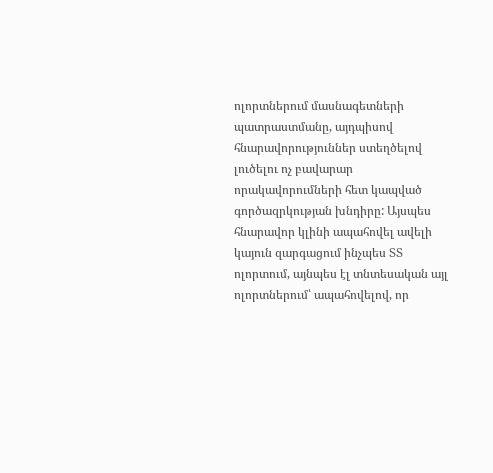ոլորտներում մասնագետների պատրաստմանը, այդպիսով հնարավորություններ ստեղծելով լուծելու ոչ բավարար որակավորումների հետ կապված գործազրկության խնդիրը: Այսպես հնարավոր կլինի ապահովել ավելի կայուն զարգացում ինչպես ՏՏ ոլորտում, այնպես էլ տնտեսական այլ ոլորտներում՝ ապահովելով, որ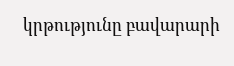կրթությունը բավարարի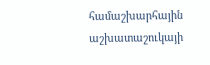համաշխարհային աշխատաշուկայի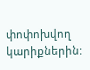փոփոխվող կարիքներին: